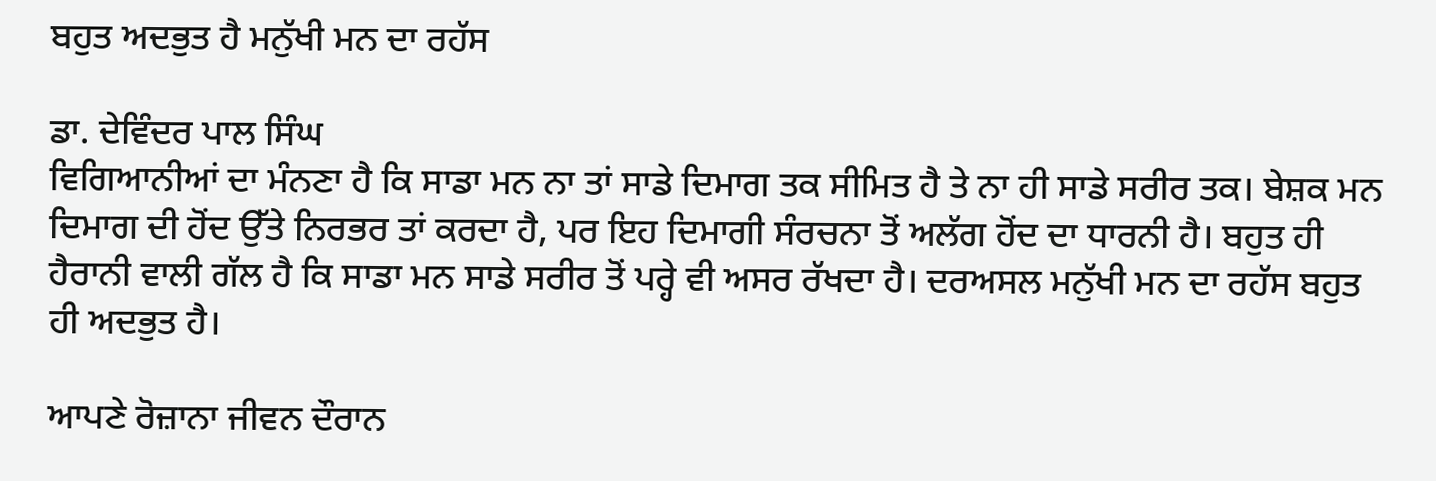ਬਹੁਤ ਅਦਭੁਤ ਹੈ ਮਨੁੱਖੀ ਮਨ ਦਾ ਰਹੱਸ

ਡਾ. ਦੇਵਿੰਦਰ ਪਾਲ ਸਿੰਘ
ਵਿਗਿਆਨੀਆਂ ਦਾ ਮੰਨਣਾ ਹੈ ਕਿ ਸਾਡਾ ਮਨ ਨਾ ਤਾਂ ਸਾਡੇ ਦਿਮਾਗ ਤਕ ਸੀਮਿਤ ਹੈ ਤੇ ਨਾ ਹੀ ਸਾਡੇ ਸਰੀਰ ਤਕ। ਬੇਸ਼ਕ ਮਨ ਦਿਮਾਗ ਦੀ ਹੋਂਦ ਉੱਤੇ ਨਿਰਭਰ ਤਾਂ ਕਰਦਾ ਹੈ, ਪਰ ਇਹ ਦਿਮਾਗੀ ਸੰਰਚਨਾ ਤੋਂ ਅਲੱਗ ਹੋਂਦ ਦਾ ਧਾਰਨੀ ਹੈ। ਬਹੁਤ ਹੀ ਹੈਰਾਨੀ ਵਾਲੀ ਗੱਲ ਹੈ ਕਿ ਸਾਡਾ ਮਨ ਸਾਡੇ ਸਰੀਰ ਤੋਂ ਪਰ੍ਹੇ ਵੀ ਅਸਰ ਰੱਖਦਾ ਹੈ। ਦਰਅਸਲ ਮਨੁੱਖੀ ਮਨ ਦਾ ਰਹੱਸ ਬਹੁਤ ਹੀ ਅਦਭੁਤ ਹੈ।

ਆਪਣੇ ਰੋਜ਼ਾਨਾ ਜੀਵਨ ਦੌਰਾਨ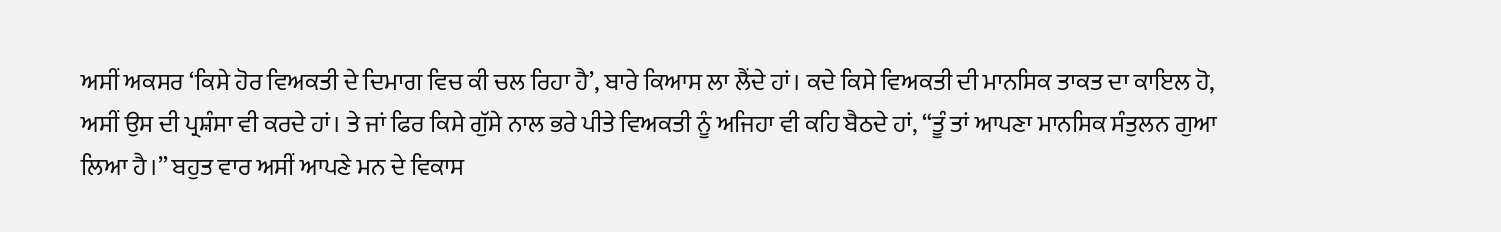ਅਸੀਂ ਅਕਸਰ ‘ਕਿਸੇ ਹੋਰ ਵਿਅਕਤੀ ਦੇ ਦਿਮਾਗ ਵਿਚ ਕੀ ਚਲ ਰਿਹਾ ਹੈ’, ਬਾਰੇ ਕਿਆਸ ਲਾ ਲੈਂਦੇ ਹਾਂ। ਕਦੇ ਕਿਸੇ ਵਿਅਕਤੀ ਦੀ ਮਾਨਸਿਕ ਤਾਕਤ ਦਾ ਕਾਇਲ ਹੋ, ਅਸੀਂ ਉਸ ਦੀ ਪ੍ਰਸ਼ੰਸਾ ਵੀ ਕਰਦੇ ਹਾਂ। ਤੇ ਜਾਂ ਫਿਰ ਕਿਸੇ ਗੁੱਸੇ ਨਾਲ ਭਰੇ ਪੀਤੇ ਵਿਅਕਤੀ ਨੂੰ ਅਜਿਹਾ ਵੀ ਕਹਿ ਬੈਠਦੇ ਹਾਂ, “ਤੂੰ ਤਾਂ ਆਪਣਾ ਮਾਨਸਿਕ ਸੰਤੁਲਨ ਗੁਆ ਲਿਆ ਹੈ।” ਬਹੁਤ ਵਾਰ ਅਸੀਂ ਆਪਣੇ ਮਨ ਦੇ ਵਿਕਾਸ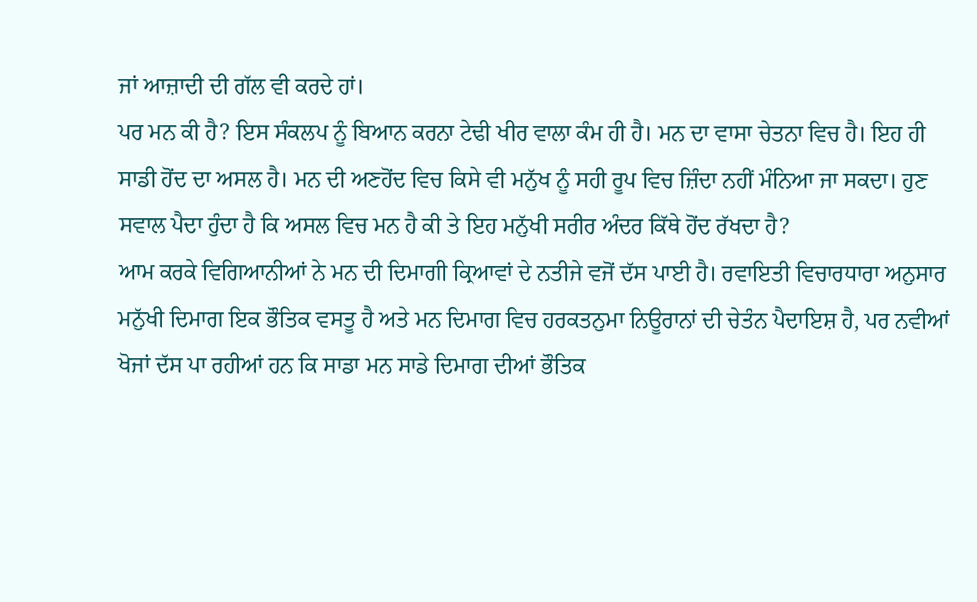ਜਾਂ ਆਜ਼ਾਦੀ ਦੀ ਗੱਲ ਵੀ ਕਰਦੇ ਹਾਂ।
ਪਰ ਮਨ ਕੀ ਹੈ? ਇਸ ਸੰਕਲਪ ਨੂੰ ਬਿਆਨ ਕਰਨਾ ਟੇਢੀ ਖੀਰ ਵਾਲਾ ਕੰਮ ਹੀ ਹੈ। ਮਨ ਦਾ ਵਾਸਾ ਚੇਤਨਾ ਵਿਚ ਹੈ। ਇਹ ਹੀ ਸਾਡੀ ਹੋਂਦ ਦਾ ਅਸਲ ਹੈ। ਮਨ ਦੀ ਅਣਹੋਂਦ ਵਿਚ ਕਿਸੇ ਵੀ ਮਨੁੱਖ ਨੂੰ ਸਹੀ ਰੂਪ ਵਿਚ ਜ਼ਿੰਦਾ ਨਹੀਂ ਮੰਨਿਆ ਜਾ ਸਕਦਾ। ਹੁਣ ਸਵਾਲ ਪੈਦਾ ਹੁੰਦਾ ਹੈ ਕਿ ਅਸਲ ਵਿਚ ਮਨ ਹੈ ਕੀ ਤੇ ਇਹ ਮਨੁੱਖੀ ਸਰੀਰ ਅੰਦਰ ਕਿੱਥੇ ਹੋਂਦ ਰੱਖਦਾ ਹੈ?
ਆਮ ਕਰਕੇ ਵਿਗਿਆਨੀਆਂ ਨੇ ਮਨ ਦੀ ਦਿਮਾਗੀ ਕ੍ਰਿਆਵਾਂ ਦੇ ਨਤੀਜੇ ਵਜੋਂ ਦੱਸ ਪਾਈ ਹੈ। ਰਵਾਇਤੀ ਵਿਚਾਰਧਾਰਾ ਅਨੁਸਾਰ ਮਨੁੱਖੀ ਦਿਮਾਗ ਇਕ ਭੌਤਿਕ ਵਸਤੂ ਹੈ ਅਤੇ ਮਨ ਦਿਮਾਗ ਵਿਚ ਹਰਕਤਨੁਮਾ ਨਿਊਰਾਨਾਂ ਦੀ ਚੇਤੰਨ ਪੈਦਾਇਸ਼ ਹੈ, ਪਰ ਨਵੀਆਂ ਖੋਜਾਂ ਦੱਸ ਪਾ ਰਹੀਆਂ ਹਨ ਕਿ ਸਾਡਾ ਮਨ ਸਾਡੇ ਦਿਮਾਗ ਦੀਆਂ ਭੌਤਿਕ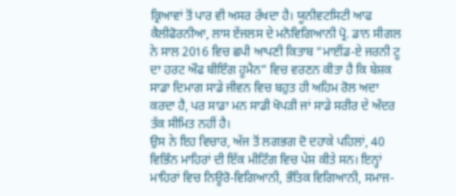ਕ੍ਰਿਆਵਾਂ ਤੋਂ ਪਾਰ ਵੀ ਅਸਰ ਰੱਖਦਾ ਹੈ। ਯੂਨੀਵਟਸਿਟੀ ਆਫ ਕੈਲੀਫੋਰਨੀਆ, ਲਾਸ ਏਂਜਲਸ ਦੇ ਮਨੋਵਿਗਿਆਨੀ ਪ੍ਰੋ. ਡਾਨ ਸੀਗਲ ਨੇ ਸਾਲ 2016 ਵਿਚ ਛਪੀ ਆਪਣੀ ਕਿਤਾਬ “ਮਾਈਂਡ-ਏ ਜਰਨੀ ਟੂ ਦਾ ਹਰਟ ਔਫ ਬੀਇੰਗ ਹੂਮੈਨ” ਵਿਚ ਵਰਣਨ ਕੀਤਾ ਹੈ ਕਿ ਬੇਸ਼ਕ ਸਾਡਾ ਦਿਮਾਗ ਸਾਡੇ ਜੀਵਨ ਵਿਚ ਬਹੁਤ ਹੀ ਅਹਿਮ ਰੋਲ ਅਦਾ ਕਰਦਾ ਹੈ, ਪਰ ਸਾਡਾ ਮਨ ਸਾਡੀ ਖੋਪੜੀ ਜਾਂ ਸਾਡੇ ਸਰੀਰ ਦੇ ਅੰਦਰ ਤੱਕ ਸੀਮਿਤ ਨਹੀਂ ਹੈ।
ਉਸ ਨੇ ਇਹ ਵਿਚਾਰ, ਅੱਜ ਤੋਂ ਲਗਭਗ ਦੋ ਦਹਾਕੇ ਪਹਿਲਾਂ, 40 ਵਿਭਿੰਨ ਮਾਹਿਰਾਂ ਦੀ ਇੱਕ ਮੀਟਿੰਗ ਵਿਚ ਪੇਸ਼ ਕੀਤੇ ਸਨ। ਇਨ੍ਹਾਂ ਮਾਹਿਰਾਂ ਵਿਚ ਨਿਊਰੋ-ਵਿਗਿਆਨੀ, ਭੌਤਿਕ ਵਿਗਿਆਨੀ, ਸਮਾਜ-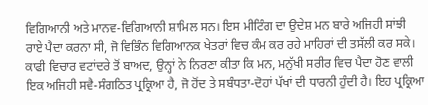ਵਿਗਿਆਨੀ ਅਤੇ ਮਾਨਵ-ਵਿਗਿਆਨੀ ਸ਼ਾਮਿਲ ਸਨ। ਇਸ ਮੀਟਿੰਗ ਦਾ ਉਦੇਸ਼ ਮਨ ਬਾਰੇ ਅਜਿਹੀ ਸਾਂਝੀ ਰਾਏ ਪੈਦਾ ਕਰਨਾ ਸੀ, ਜੋ ਵਿਭਿੰਨ ਵਿਗਿਆਨਕ ਖੇਤਰਾਂ ਵਿਚ ਕੰਮ ਕਰ ਰਹੇ ਮਾਹਿਰਾਂ ਦੀ ਤਸੱਲੀ ਕਰ ਸਕੇ। ਕਾਫੀ ਵਿਚਾਰ ਵਟਾਂਦਰੇ ਤੋਂ ਬਾਅਦ, ਉਨ੍ਹਾਂ ਨੇ ਨਿਰਣਾ ਕੀਤਾ ਕਿ ਮਨ, ਮਨੁੱਖੀ ਸਰੀਰ ਵਿਚ ਪੈਦਾ ਹੋਣ ਵਾਲੀ ਇਕ ਅਜਿਹੀ ਸਵੈ-ਸੰਗਠਿਤ ਪ੍ਰਕ੍ਰਿਆ ਹੈ, ਜੋ ਹੋਂਦ ਤੇ ਸਬੰਧਤਾ-ਦੋਹਾਂ ਪੱਖਾਂ ਦੀ ਧਾਰਨੀ ਹੁੰਦੀ ਹੈ। ਇਹ ਪ੍ਰਕ੍ਰਿਆ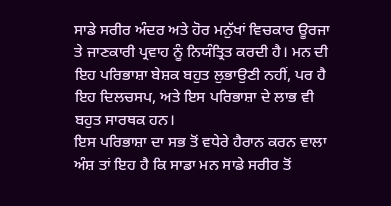ਸਾਡੇ ਸਰੀਰ ਅੰਦਰ ਅਤੇ ਹੋਰ ਮਨੁੱਖਾਂ ਵਿਚਕਾਰ ਊਰਜਾ ਤੇ ਜਾਣਕਾਰੀ ਪ੍ਰਵਾਹ ਨੂੰ ਨਿਯੰਤ੍ਰਿਤ ਕਰਦੀ ਹੈ। ਮਨ ਦੀ ਇਹ ਪਰਿਭਾਸ਼ਾ ਬੇਸ਼ਕ ਬਹੁਤ ਲੁਭਾਉਣੀ ਨਹੀਂ, ਪਰ ਹੈ ਇਹ ਦਿਲਚਸਪ, ਅਤੇ ਇਸ ਪਰਿਭਾਸ਼ਾ ਦੇ ਲਾਭ ਵੀ ਬਹੁਤ ਸਾਰਥਕ ਹਨ।
ਇਸ ਪਰਿਭਾਸ਼ਾ ਦਾ ਸਭ ਤੋਂ ਵਧੇਰੇ ਹੈਰਾਨ ਕਰਨ ਵਾਲਾ ਅੰਸ਼ ਤਾਂ ਇਹ ਹੈ ਕਿ ਸਾਡਾ ਮਨ ਸਾਡੇ ਸਰੀਰ ਤੋਂ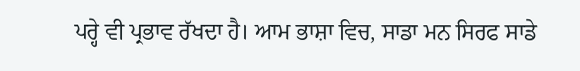ਪਰ੍ਹੇ ਵੀ ਪ੍ਰਭਾਵ ਰੱਖਦਾ ਹੈ। ਆਮ ਭਾਸ਼ਾ ਵਿਚ, ਸਾਡਾ ਮਨ ਸਿਰਫ ਸਾਡੇ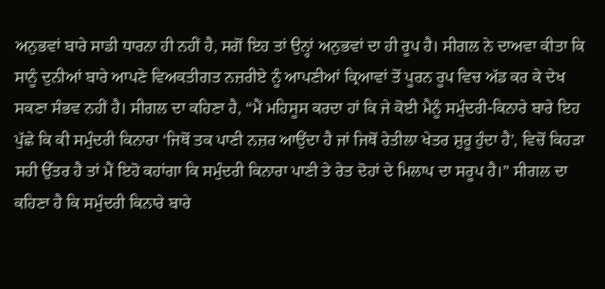ਅਨੁਭਵਾਂ ਬਾਰੇ ਸਾਡੀ ਧਾਰਨਾ ਹੀ ਨਹੀਂ ਹੈ, ਸਗੋਂ ਇਹ ਤਾਂ ਉਨ੍ਹਾਂ ਅਨੁਭਵਾਂ ਦਾ ਹੀ ਰੂਪ ਹੈ। ਸੀਗਲ ਨੇ ਦਾਅਵਾ ਕੀਤਾ ਕਿ ਸਾਨੂੰ ਦੁਨੀਆਂ ਬਾਰੇ ਆਪਣੇ ਵਿਅਕਤੀਗਤ ਨਜ਼ਰੀਏ ਨੂੰ ਆਪਣੀਆਂ ਕ੍ਰਿਆਵਾਂ ਤੋਂ ਪੂਰਨ ਰੂਪ ਵਿਚ ਅੱਡ ਕਰ ਕੇ ਦੇਖ ਸਕਣਾ ਸੰਭਵ ਨਹੀਂ ਹੈ। ਸੀਗਲ ਦਾ ਕਹਿਣਾ ਹੈ, “ਮੈਂ ਮਹਿਸੂਸ ਕਰਦਾ ਹਾਂ ਕਿ ਜੇ ਕੋਈ ਮੈਨੂੰ ਸਮੁੰਦਰੀ-ਕਿਨਾਰੇ ਬਾਰੇ ਇਹ ਪੁੱਛੇ ਕਿ ਕੀ ਸਮੁੰਦਰੀ ਕਿਨਾਰਾ ‘ਜਿਥੋਂ ਤਕ ਪਾਣੀ ਨਜ਼ਰ ਆਉਂਦਾ ਹੈ ਜਾਂ ਜਿਥੋਂ ਰੇਤੀਲਾ ਖੇਤਰ ਸ਼ੁਰੂ ਹੁੰਦਾ ਹੈ’, ਵਿਚੋਂ ਕਿਹੜਾ ਸਹੀ ਉੱਤਰ ਹੈ ਤਾਂ ਮੈਂ ਇਹੋ ਕਹਾਂਗਾ ਕਿ ਸਮੁੰਦਰੀ ਕਿਨਾਰਾ ਪਾਣੀ ਤੇ ਰੇਤ ਦੋਹਾਂ ਦੇ ਮਿਲਾਪ ਦਾ ਸਰੂਪ ਹੈ।” ਸੀਗਲ ਦਾ ਕਹਿਣਾ ਹੈ ਕਿ ਸਮੁੰਦਰੀ ਕਿਨਾਰੇ ਬਾਰੇ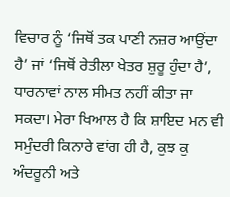ਵਿਚਾਰ ਨੂੰ ‘ਜਿਥੋਂ ਤਕ ਪਾਣੀ ਨਜ਼ਰ ਆਉਂਦਾ ਹੈ’ ਜਾਂ ‘ਜਿਥੋਂ ਰੇਤੀਲਾ ਖੇਤਰ ਸ਼ੁਰੂ ਹੁੰਦਾ ਹੈ’, ਧਾਰਨਾਵਾਂ ਨਾਲ ਸੀਮਤ ਨਹੀਂ ਕੀਤਾ ਜਾ ਸਕਦਾ। ਮੇਰਾ ਖਿਆਲ ਹੈ ਕਿ ਸ਼ਾਇਦ ਮਨ ਵੀ ਸਮੁੰਦਰੀ ਕਿਨਾਰੇ ਵਾਂਗ ਹੀ ਹੈ, ਕੁਝ ਕੁ ਅੰਦਰੂਨੀ ਅਤੇ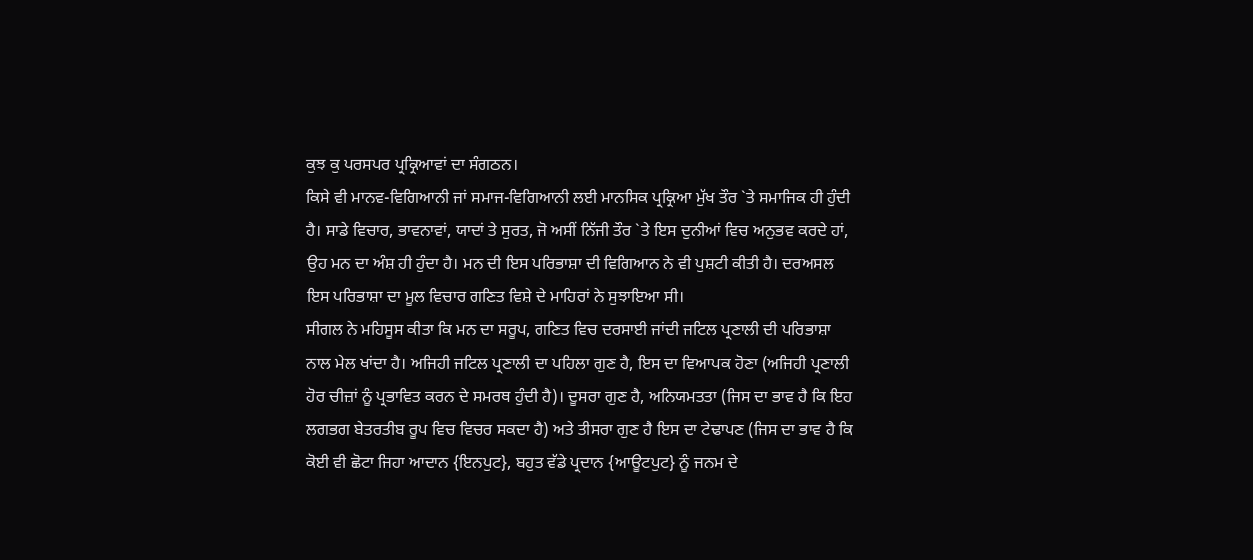ਕੁਝ ਕੁ ਪਰਸਪਰ ਪ੍ਰਕ੍ਰਿਆਵਾਂ ਦਾ ਸੰਗਠਨ।
ਕਿਸੇ ਵੀ ਮਾਨਵ-ਵਿਗਿਆਨੀ ਜਾਂ ਸਮਾਜ-ਵਿਗਿਆਨੀ ਲਈ ਮਾਨਸਿਕ ਪ੍ਰਕ੍ਰਿਆ ਮੁੱਖ ਤੌਰ `ਤੇ ਸਮਾਜਿਕ ਹੀ ਹੁੰਦੀ ਹੈ। ਸਾਡੇ ਵਿਚਾਰ, ਭਾਵਨਾਵਾਂ, ਯਾਦਾਂ ਤੇ ਸੁਰਤ, ਜੋ ਅਸੀਂ ਨਿੱਜੀ ਤੌਰ `ਤੇ ਇਸ ਦੁਨੀਆਂ ਵਿਚ ਅਨੁਭਵ ਕਰਦੇ ਹਾਂ, ਉਹ ਮਨ ਦਾ ਅੰਸ਼ ਹੀ ਹੁੰਦਾ ਹੈ। ਮਨ ਦੀ ਇਸ ਪਰਿਭਾਸ਼ਾ ਦੀ ਵਿਗਿਆਨ ਨੇ ਵੀ ਪੁਸ਼ਟੀ ਕੀਤੀ ਹੈ। ਦਰਅਸਲ ਇਸ ਪਰਿਭਾਸ਼ਾ ਦਾ ਮੂਲ ਵਿਚਾਰ ਗਣਿਤ ਵਿਸ਼ੇ ਦੇ ਮਾਹਿਰਾਂ ਨੇ ਸੁਝਾਇਆ ਸੀ।
ਸੀਗਲ ਨੇ ਮਹਿਸੂਸ ਕੀਤਾ ਕਿ ਮਨ ਦਾ ਸਰੂਪ, ਗਣਿਤ ਵਿਚ ਦਰਸਾਈ ਜਾਂਦੀ ਜਟਿਲ ਪ੍ਰਣਾਲੀ ਦੀ ਪਰਿਭਾਸ਼ਾ ਨਾਲ ਮੇਲ ਖਾਂਦਾ ਹੈ। ਅਜਿਹੀ ਜਟਿਲ ਪ੍ਰਣਾਲੀ ਦਾ ਪਹਿਲਾ ਗੁਣ ਹੈ, ਇਸ ਦਾ ਵਿਆਪਕ ਹੋਣਾ (ਅਜਿਹੀ ਪ੍ਰਣਾਲੀ ਹੋਰ ਚੀਜ਼ਾਂ ਨੂੰ ਪ੍ਰਭਾਵਿਤ ਕਰਨ ਦੇ ਸਮਰਥ ਹੁੰਦੀ ਹੈ)। ਦੂਸਰਾ ਗੁਣ ਹੈ, ਅਨਿਯਮਤਤਾ (ਜਿਸ ਦਾ ਭਾਵ ਹੈ ਕਿ ਇਹ ਲਗਭਗ ਬੇਤਰਤੀਬ ਰੂਪ ਵਿਚ ਵਿਚਰ ਸਕਦਾ ਹੈ) ਅਤੇ ਤੀਸਰਾ ਗੁਣ ਹੈ ਇਸ ਦਾ ਟੇਢਾਪਣ (ਜਿਸ ਦਾ ਭਾਵ ਹੈ ਕਿ ਕੋਈ ਵੀ ਛੋਟਾ ਜਿਹਾ ਆਦਾਨ {ਇਨਪੁਟ}, ਬਹੁਤ ਵੱਡੇ ਪ੍ਰਦਾਨ {ਆਊਟਪੁਟ} ਨੂੰ ਜਨਮ ਦੇ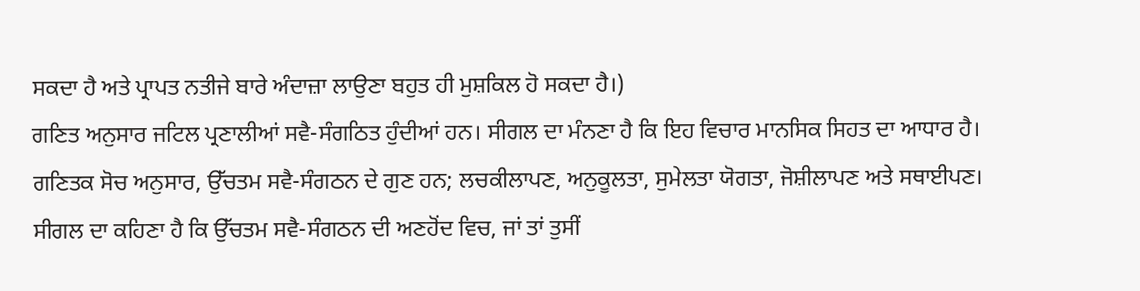ਸਕਦਾ ਹੈ ਅਤੇ ਪ੍ਰਾਪਤ ਨਤੀਜੇ ਬਾਰੇ ਅੰਦਾਜ਼ਾ ਲਾਉਣਾ ਬਹੁਤ ਹੀ ਮੁਸ਼ਕਿਲ ਹੋ ਸਕਦਾ ਹੈ।)
ਗਣਿਤ ਅਨੁਸਾਰ ਜਟਿਲ ਪ੍ਰਣਾਲੀਆਂ ਸਵੈ-ਸੰਗਠਿਤ ਹੁੰਦੀਆਂ ਹਨ। ਸੀਗਲ ਦਾ ਮੰਨਣਾ ਹੈ ਕਿ ਇਹ ਵਿਚਾਰ ਮਾਨਸਿਕ ਸਿਹਤ ਦਾ ਆਧਾਰ ਹੈ। ਗਣਿਤਕ ਸੋਚ ਅਨੁਸਾਰ, ਉੱਚਤਮ ਸਵੈ-ਸੰਗਠਨ ਦੇ ਗੁਣ ਹਨ; ਲਚਕੀਲਾਪਣ, ਅਨੁਕੂਲਤਾ, ਸੁਮੇਲਤਾ ਯੋਗਤਾ, ਜੋਸ਼ੀਲਾਪਣ ਅਤੇ ਸਥਾਈਪਣ। ਸੀਗਲ ਦਾ ਕਹਿਣਾ ਹੈ ਕਿ ਉੱਚਤਮ ਸਵੈ-ਸੰਗਠਨ ਦੀ ਅਣਹੋਂਦ ਵਿਚ, ਜਾਂ ਤਾਂ ਤੁਸੀਂ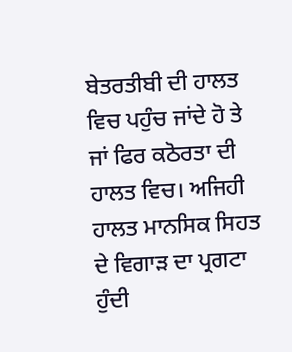ਬੇਤਰਤੀਬੀ ਦੀ ਹਾਲਤ ਵਿਚ ਪਹੁੰਚ ਜਾਂਦੇ ਹੋ ਤੇ ਜਾਂ ਫਿਰ ਕਠੋਰਤਾ ਦੀ ਹਾਲਤ ਵਿਚ। ਅਜਿਹੀ ਹਾਲਤ ਮਾਨਸਿਕ ਸਿਹਤ ਦੇ ਵਿਗਾੜ ਦਾ ਪ੍ਰਗਟਾ ਹੁੰਦੀ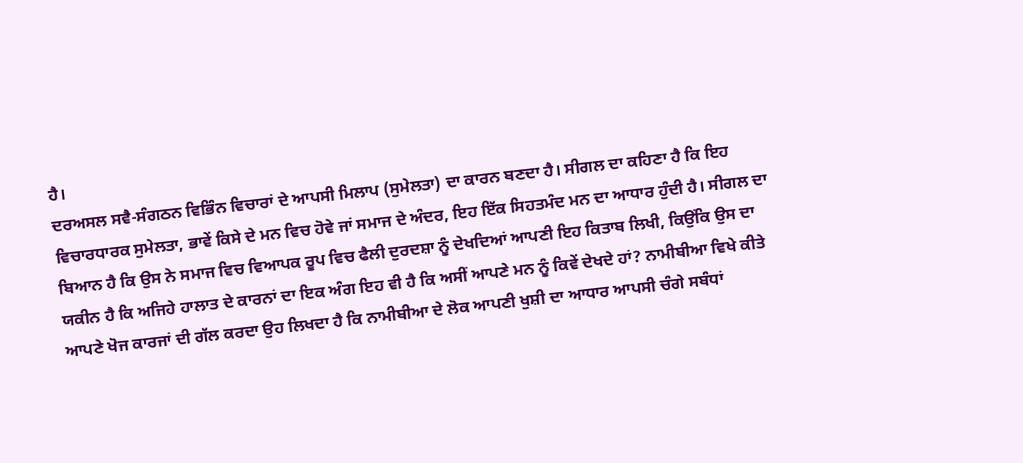ਹੈ।
ਦਰਅਸਲ ਸਵੈ-ਸੰਗਠਨ ਵਿਭਿੰਨ ਵਿਚਾਰਾਂ ਦੇ ਆਪਸੀ ਮਿਲਾਪ (ਸੁਮੇਲਤਾ) ਦਾ ਕਾਰਨ ਬਣਦਾ ਹੈ। ਸੀਗਲ ਦਾ ਕਹਿਣਾ ਹੈ ਕਿ ਇਹ ਵਿਚਾਰਧਾਰਕ ਸੁਮੇਲਤਾ, ਭਾਵੇਂ ਕਿਸੇ ਦੇ ਮਨ ਵਿਚ ਹੋਵੇ ਜਾਂ ਸਮਾਜ ਦੇ ਅੰਦਰ, ਇਹ ਇੱਕ ਸਿਹਤਮੰਦ ਮਨ ਦਾ ਆਧਾਰ ਹੁੰਦੀ ਹੈ। ਸੀਗਲ ਦਾ ਬਿਆਨ ਹੈ ਕਿ ਉਸ ਨੇ ਸਮਾਜ ਵਿਚ ਵਿਆਪਕ ਰੂਪ ਵਿਚ ਫੈਲੀ ਦੁਰਦਸ਼ਾ ਨੂੰ ਦੇਖਦਿਆਂ ਆਪਣੀ ਇਹ ਕਿਤਾਬ ਲਿਖੀ, ਕਿਉਂਕਿ ਉਸ ਦਾ ਯਕੀਨ ਹੈ ਕਿ ਅਜਿਹੇ ਹਾਲਾਤ ਦੇ ਕਾਰਨਾਂ ਦਾ ਇਕ ਅੰਗ ਇਹ ਵੀ ਹੈ ਕਿ ਅਸੀਂ ਆਪਣੇ ਮਨ ਨੂੰ ਕਿਵੇਂ ਦੇਖਦੇ ਹਾਂ? ਨਾਮੀਬੀਆ ਵਿਖੇ ਕੀਤੇ ਆਪਣੇ ਖੋਜ ਕਾਰਜਾਂ ਦੀ ਗੱਲ ਕਰਦਾ ਉਹ ਲਿਖਦਾ ਹੈ ਕਿ ਨਾਮੀਬੀਆ ਦੇ ਲੋਕ ਆਪਣੀ ਖੁਸ਼ੀ ਦਾ ਆਧਾਰ ਆਪਸੀ ਚੰਗੇ ਸਬੰਧਾਂ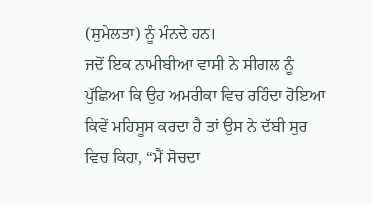(ਸੁਮੇਲਤਾ) ਨੂੰ ਮੰਨਦੇ ਹਨ।
ਜਦੋਂ ਇਕ ਨਾਮੀਬੀਆ ਵਾਸੀ ਨੇ ਸੀਗਲ ਨੂੰ ਪੁੱਛਿਆ ਕਿ ਉਹ ਅਮਰੀਕਾ ਵਿਚ ਰਹਿੰਦਾ ਹੋਇਆ ਕਿਵੇਂ ਮਹਿਸੂਸ ਕਰਦਾ ਹੈ ਤਾਂ ਉਸ ਨੇ ਦੱਬੀ ਸੁਰ ਵਿਚ ਕਿਹਾ, “ਮੈਂ ਸੋਚਦਾ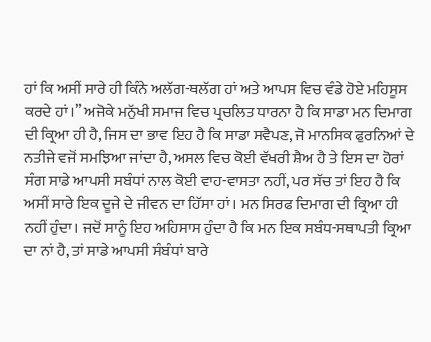ਹਾਂ ਕਿ ਅਸੀਂ ਸਾਰੇ ਹੀ ਕਿੰਨੇ ਅਲੱਗ-ਥਲੱਗ ਹਾਂ ਅਤੇ ਆਪਸ ਵਿਚ ਵੰਡੇ ਹੋਏ ਮਹਿਸੂਸ ਕਰਦੇ ਹਾਂ।” ਅਜੋਕੇ ਮਨੁੱਖੀ ਸਮਾਜ ਵਿਚ ਪ੍ਰਚਲਿਤ ਧਾਰਨਾ ਹੈ ਕਿ ਸਾਡਾ ਮਨ ਦਿਮਾਗ ਦੀ ਕ੍ਰਿਆ ਹੀ ਹੈ, ਜਿਸ ਦਾ ਭਾਵ ਇਹ ਹੈ ਕਿ ਸਾਡਾ ਸਵੈਪਣ, ਜੋ ਮਾਨਸਿਕ ਫੁਰਨਿਆਂ ਦੇ ਨਤੀਜੇ ਵਜੋਂ ਸਮਝਿਆ ਜਾਂਦਾ ਹੈ, ਅਸਲ ਵਿਚ ਕੋਈ ਵੱਖਰੀ ਸ਼ੈਅ ਹੈ ਤੇ ਇਸ ਦਾ ਹੋਰਾਂ ਸੰਗ ਸਾਡੇ ਆਪਸੀ ਸਬੰਧਾਂ ਨਾਲ ਕੋਈ ਵਾਹ-ਵਾਸਤਾ ਨਹੀਂ, ਪਰ ਸੱਚ ਤਾਂ ਇਹ ਹੈ ਕਿ ਅਸੀਂ ਸਾਰੇ ਇਕ ਦੂਜੇ ਦੇ ਜੀਵਨ ਦਾ ਹਿੱਸਾ ਹਾਂ। ਮਨ ਸਿਰਫ ਦਿਮਾਗ ਦੀ ਕ੍ਰਿਆ ਹੀ ਨਹੀਂ ਹੁੰਦਾ। ਜਦੋਂ ਸਾਨੂੰ ਇਹ ਅਹਿਸਾਸ ਹੁੰਦਾ ਹੈ ਕਿ ਮਨ ਇਕ ਸਬੰਧ-ਸਥਾਪਤੀ ਕ੍ਰਿਆ ਦਾ ਨਾਂ ਹੈ, ਤਾਂ ਸਾਡੇ ਆਪਸੀ ਸੰਬੰਧਾਂ ਬਾਰੇ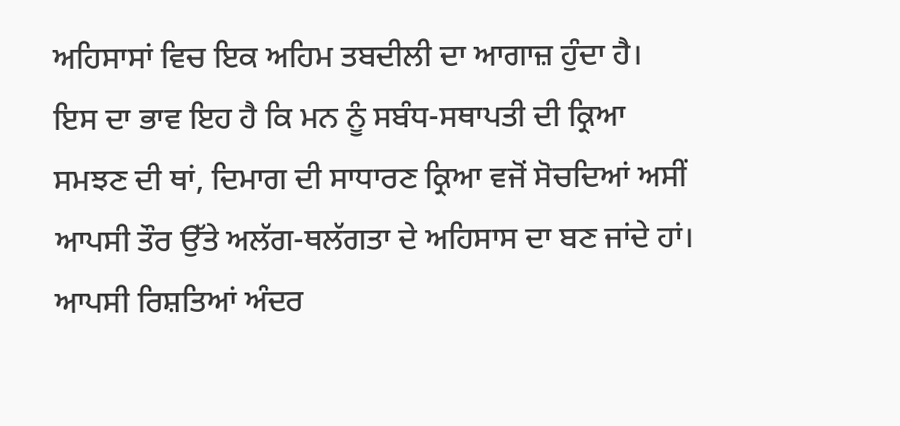ਅਹਿਸਾਸਾਂ ਵਿਚ ਇਕ ਅਹਿਮ ਤਬਦੀਲੀ ਦਾ ਆਗਾਜ਼ ਹੁੰਦਾ ਹੈ।
ਇਸ ਦਾ ਭਾਵ ਇਹ ਹੈ ਕਿ ਮਨ ਨੂੰ ਸਬੰਧ-ਸਥਾਪਤੀ ਦੀ ਕ੍ਰਿਆ ਸਮਝਣ ਦੀ ਥਾਂ, ਦਿਮਾਗ ਦੀ ਸਾਧਾਰਣ ਕ੍ਰਿਆ ਵਜੋਂ ਸੋਚਦਿਆਂ ਅਸੀਂ ਆਪਸੀ ਤੌਰ ਉੱਤੇ ਅਲੱਗ-ਥਲੱਗਤਾ ਦੇ ਅਹਿਸਾਸ ਦਾ ਬਣ ਜਾਂਦੇ ਹਾਂ। ਆਪਸੀ ਰਿਸ਼ਤਿਆਂ ਅੰਦਰ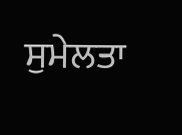ਸੁਮੇਲਤਾ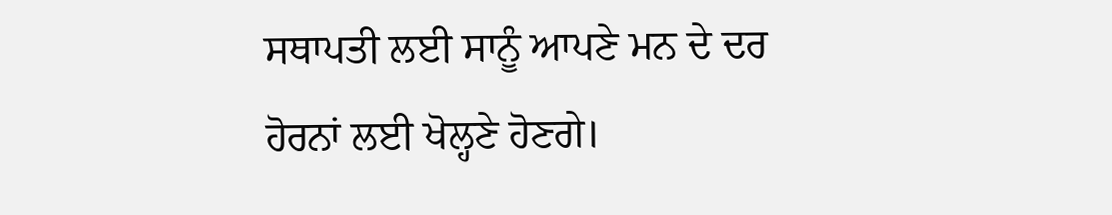ਸਥਾਪਤੀ ਲਈ ਸਾਨੂੰ ਆਪਣੇ ਮਨ ਦੇ ਦਰ ਹੋਰਨਾਂ ਲਈ ਖੋਲ੍ਹਣੇ ਹੋਣਗੇ।